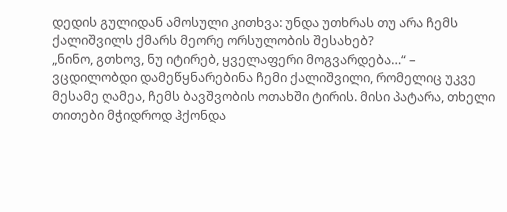დედის გულიდან ამოსული კითხვა: უნდა უთხრას თუ არა ჩემს ქალიშვილს ქმარს მეორე ორსულობის შესახებ?
„ნინო, გთხოვ, ნუ იტირებ, ყველაფერი მოგვარდება…“ – ვცდილობდი დამეწყნარებინა ჩემი ქალიშვილი, რომელიც უკვე მესამე ღამეა, ჩემს ბავშვობის ოთახში ტირის. მისი პატარა, თხელი თითები მჭიდროდ ჰქონდა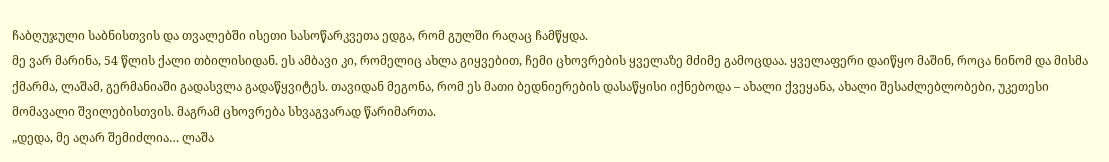ჩაბღუჯული საბნისთვის და თვალებში ისეთი სასოწარკვეთა ედგა, რომ გულში რაღაც ჩამწყდა.
მე ვარ მარინა, 54 წლის ქალი თბილისიდან. ეს ამბავი კი, რომელიც ახლა გიყვებით, ჩემი ცხოვრების ყველაზე მძიმე გამოცდაა. ყველაფერი დაიწყო მაშინ, როცა ნინომ და მისმა ქმარმა, ლაშამ, გერმანიაში გადასვლა გადაწყვიტეს. თავიდან მეგონა, რომ ეს მათი ბედნიერების დასაწყისი იქნებოდა – ახალი ქვეყანა, ახალი შესაძლებლობები, უკეთესი მომავალი შვილებისთვის. მაგრამ ცხოვრება სხვაგვარად წარიმართა.
„დედა, მე აღარ შემიძლია… ლაშა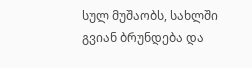სულ მუშაობს, სახლში გვიან ბრუნდება და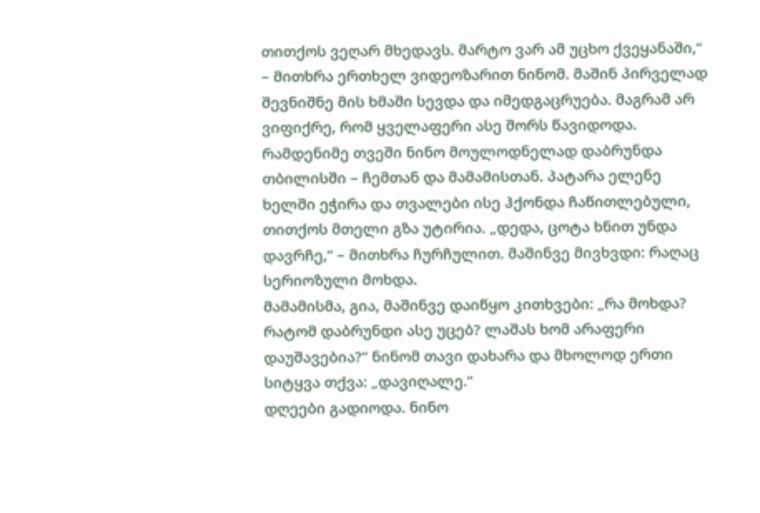თითქოს ვეღარ მხედავს. მარტო ვარ ამ უცხო ქვეყანაში,“ – მითხრა ერთხელ ვიდეოზარით ნინომ. მაშინ პირველად შევნიშნე მის ხმაში სევდა და იმედგაცრუება. მაგრამ არ ვიფიქრე, რომ ყველაფერი ასე შორს წავიდოდა.
რამდენიმე თვეში ნინო მოულოდნელად დაბრუნდა თბილისში – ჩემთან და მამამისთან. პატარა ელენე ხელში ეჭირა და თვალები ისე ჰქონდა ჩაწითლებული, თითქოს მთელი გზა უტირია. „დედა, ცოტა ხნით უნდა დავრჩე,“ – მითხრა ჩურჩულით. მაშინვე მივხვდი: რაღაც სერიოზული მოხდა.
მამამისმა, გია, მაშინვე დაიწყო კითხვები: „რა მოხდა? რატომ დაბრუნდი ასე უცებ? ლაშას ხომ არაფერი დაუშავებია?“ ნინომ თავი დახარა და მხოლოდ ერთი სიტყვა თქვა: „დავიღალე.“
დღეები გადიოდა. ნინო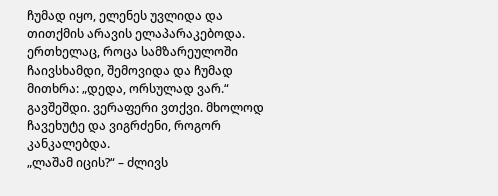ჩუმად იყო, ელენეს უვლიდა და თითქმის არავის ელაპარაკებოდა. ერთხელაც, როცა სამზარეულოში ჩაივსხამდი, შემოვიდა და ჩუმად მითხრა: „დედა, ორსულად ვარ.“
გავშეშდი. ვერაფერი ვთქვი. მხოლოდ ჩავეხუტე და ვიგრძენი, როგორ კანკალებდა.
„ლაშამ იცის?“ – ძლივს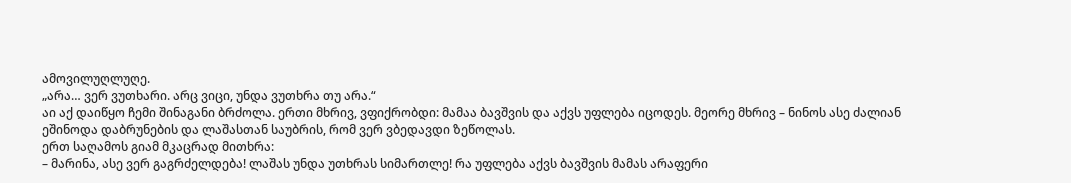ამოვილუღლუღე.
„არა… ვერ ვუთხარი. არც ვიცი, უნდა ვუთხრა თუ არა.“
აი აქ დაიწყო ჩემი შინაგანი ბრძოლა. ერთი მხრივ, ვფიქრობდი: მამაა ბავშვის და აქვს უფლება იცოდეს. მეორე მხრივ – ნინოს ასე ძალიან ეშინოდა დაბრუნების და ლაშასთან საუბრის, რომ ვერ ვბედავდი ზეწოლას.
ერთ საღამოს გიამ მკაცრად მითხრა:
– მარინა, ასე ვერ გაგრძელდება! ლაშას უნდა უთხრას სიმართლე! რა უფლება აქვს ბავშვის მამას არაფერი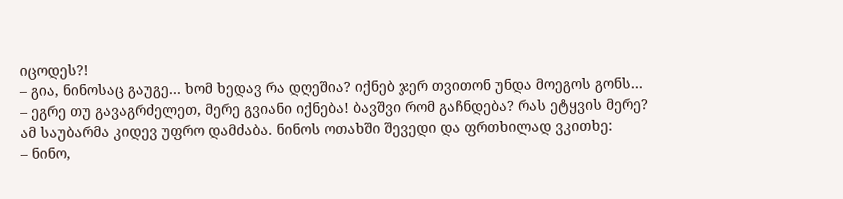იცოდეს?!
– გია, ნინოსაც გაუგე… ხომ ხედავ რა დღეშია? იქნებ ჯერ თვითონ უნდა მოეგოს გონს…
– ეგრე თუ გავაგრძელეთ, მერე გვიანი იქნება! ბავშვი რომ გაჩნდება? რას ეტყვის მერე?
ამ საუბარმა კიდევ უფრო დამძაბა. ნინოს ოთახში შევედი და ფრთხილად ვკითხე:
– ნინო,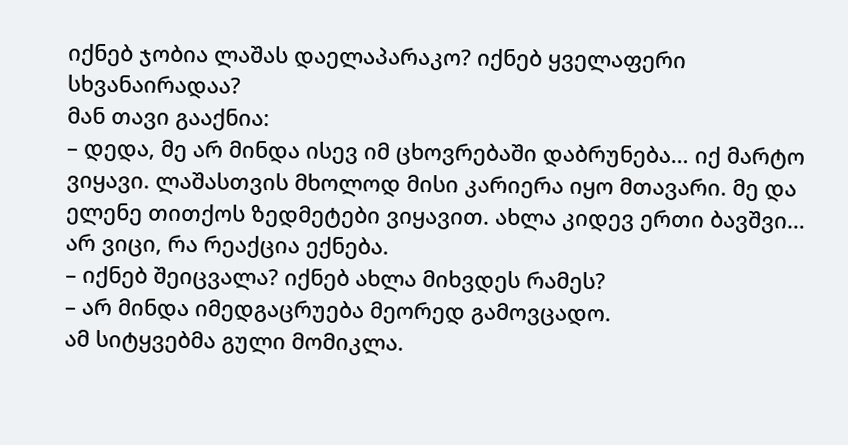იქნებ ჯობია ლაშას დაელაპარაკო? იქნებ ყველაფერი სხვანაირადაა?
მან თავი გააქნია:
– დედა, მე არ მინდა ისევ იმ ცხოვრებაში დაბრუნება… იქ მარტო ვიყავი. ლაშასთვის მხოლოდ მისი კარიერა იყო მთავარი. მე და ელენე თითქოს ზედმეტები ვიყავით. ახლა კიდევ ერთი ბავშვი… არ ვიცი, რა რეაქცია ექნება.
– იქნებ შეიცვალა? იქნებ ახლა მიხვდეს რამეს?
– არ მინდა იმედგაცრუება მეორედ გამოვცადო.
ამ სიტყვებმა გული მომიკლა.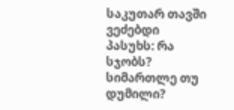საკუთარ თავში ვეძებდი პასუხს: რა სჯობს? სიმართლე თუ დუმილი?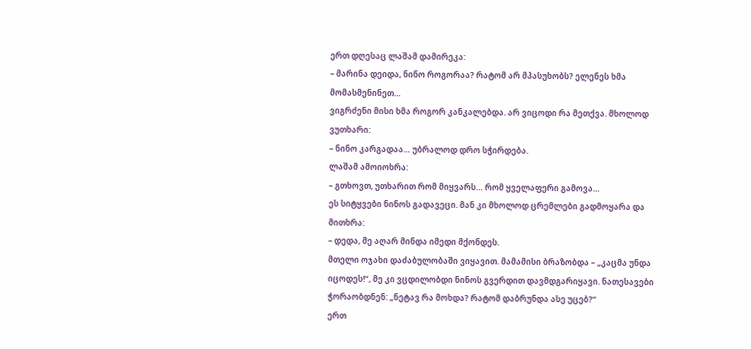ერთ დღესაც ლაშამ დამირეკა:
– მარინა დეიდა, ნინო როგორაა? რატომ არ მპასუხობს? ელენეს ხმა მომასმენინეთ…
ვიგრძენი მისი ხმა როგორ კანკალებდა. არ ვიცოდი რა მეთქვა. მხოლოდ ვუთხარი:
– ნინო კარგადაა… უბრალოდ დრო სჭირდება.
ლაშამ ამოიოხრა:
– გთხოვთ, უთხარით რომ მიყვარს… რომ ყველაფერი გამოვა…
ეს სიტყვები ნინოს გადავეცი. მან კი მხოლოდ ცრემლები გადმოყარა და მითხრა:
– დედა, მე აღარ მინდა იმედი მქონდეს.
მთელი ოჯახი დაძაბულობაში ვიყავით. მამამისი ბრაზობდა – „კაცმა უნდა იცოდეს!“, მე კი ვცდილობდი ნინოს გვერდით დავმდგარიყავი. ნათესავები ჭორაობდნენ: „ნეტავ რა მოხდა? რატომ დაბრუნდა ასე უცებ?“
ერთ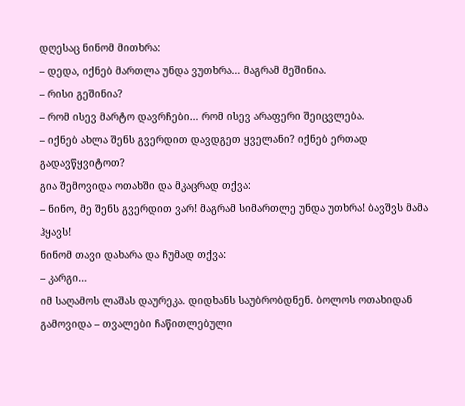დღესაც ნინომ მითხრა:
– დედა, იქნებ მართლა უნდა ვუთხრა… მაგრამ მეშინია.
– რისი გეშინია?
– რომ ისევ მარტო დავრჩები… რომ ისევ არაფერი შეიცვლება.
– იქნებ ახლა შენს გვერდით დავდგეთ ყველანი? იქნებ ერთად გადავწყვიტოთ?
გია შემოვიდა ოთახში და მკაცრად თქვა:
– ნინო, მე შენს გვერდით ვარ! მაგრამ სიმართლე უნდა უთხრა! ბავშვს მამა ჰყავს!
ნინომ თავი დახარა და ჩუმად თქვა:
– კარგი…
იმ საღამოს ლაშას დაურეკა. დიდხანს საუბრობდნენ. ბოლოს ოთახიდან გამოვიდა – თვალები ჩაწითლებული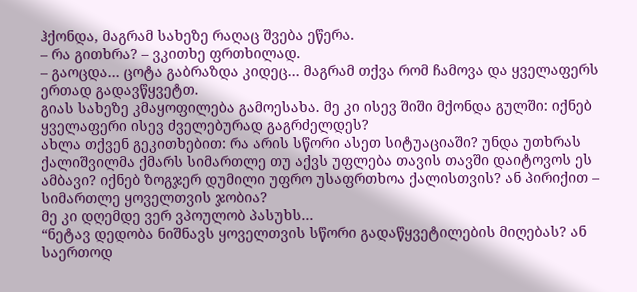ჰქონდა, მაგრამ სახეზე რაღაც შვება ეწერა.
– რა გითხრა? – ვკითხე ფრთხილად.
– გაოცდა… ცოტა გაბრაზდა კიდეც… მაგრამ თქვა რომ ჩამოვა და ყველაფერს ერთად გადავწყვეტთ.
გიას სახეზე კმაყოფილება გამოესახა. მე კი ისევ შიში მქონდა გულში: იქნებ ყველაფერი ისევ ძველებურად გაგრძელდეს?
ახლა თქვენ გეკითხებით: რა არის სწორი ასეთ სიტუაციაში? უნდა უთხრას ქალიშვილმა ქმარს სიმართლე თუ აქვს უფლება თავის თავში დაიტოვოს ეს ამბავი? იქნებ ზოგჯერ დუმილი უფრო უსაფრთხოა ქალისთვის? ან პირიქით – სიმართლე ყოველთვის ჯობია?
მე კი დღემდე ვერ ვპოულობ პასუხს…
“ნეტავ დედობა ნიშნავს ყოველთვის სწორი გადაწყვეტილების მიღებას? ან საერთოდ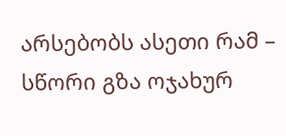არსებობს ასეთი რამ – სწორი გზა ოჯახურ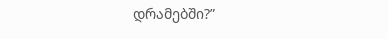დრამებში?”